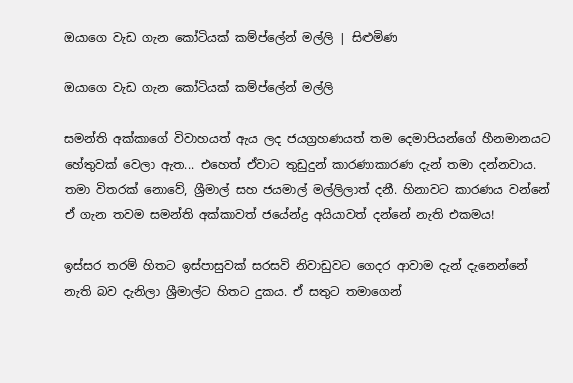ඔයාගෙ වැඩ ගැන කෝටියක් කම්ප්ලේන් මල්ලි | සිළුමිණ

ඔයාගෙ වැඩ ගැන කෝටියක් කම්ප්ලේන් මල්ලි

සමන්ති අක්කාගේ විවාහයත් ඇය ලද ජයග්‍රහණයත් තම දෙමාපියන්ගේ හීනමානයට හේතුවක් වෙලා ඇත... එහෙත් ඒවාට තුඩුදුන් කාරණාකාරණ දැන් තමා දන්නවාය. තමා විතරක් නොවේ, ශ්‍රීමාල් සහ ජයමාල් මල්ලිලාත් දනී. හිනාවට කාරණය වන්නේ ඒ ගැන තවම සමන්ති අක්කාවත් ජයේන්ද්‍ර අයියාවත් දන්නේ නැති එකමය!

ඉස්සර තරම් හිතට ඉස්පාසුවක් සරසවි නිවාඩුවට ගෙදර ආවාම දැන් දැනෙන්නේ නැති බව දැනිලා ශ්‍රීමාල්ට හිතට දුකය. ඒ සතුට තමාගෙන්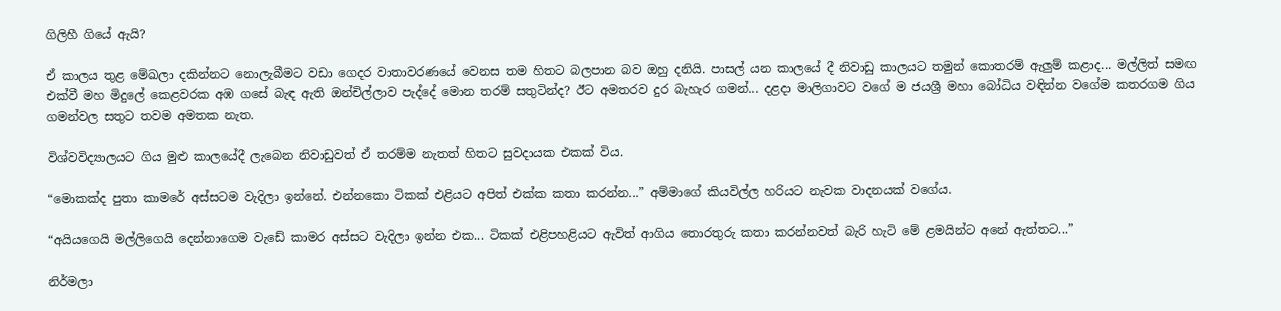ගිලිහී ගියේ ඇයි?

ඒ කාලය තුළ මේඛලා දකින්නට නොලැබීමට වඩා ගෙදර වාතාවරණයේ වෙනස තම හිතට බලපාන බව ඔහු දනියි. පාසල් යන කාලයේ දී නිවාඩු කාලයට තමුන් කොතරම් ඇලුම් කළාද... මල්ලිත් සමඟ එක්වී මහ මිදුලේ කෙළවරක අඹ ගසේ බැඳ ඇති ඔන්චිල්ලාව පැද්දේ මොන තරම් සතුටින්ද? ඊට අමතරව දුර බැහැර ගමන්... දළදා මාලිගාවට වගේ ම ජයශ්‍රී මහා බෝධිය වඳින්න වගේම කතරගම ගිය ගමන්වල සතුට තවම අමතක නැත.

විශ්වවිද්‍යාලයට ගිය මුළු කාලයේදී ලැබෙන නිවාඩුවත් ඒ තරම්ම නැතත් හිතට සුවදායක එකක් විය.

“මොකක්ද පුතා කාමරේ අස්සටම වැදිලා ඉන්නේ. එන්නකො ටිකක් එළියට අපිත් එක්ක කතා කරන්න...” අම්මාගේ කියවිල්ල හරියට නැවක වාදනයක් වගේය.

“අයියගෙයි මල්ලිගෙයි දෙන්නාගෙම වැඩේ කාමර අස්සට වැදිලා ඉන්න එක‍... ටිකක් එළිපහළියට ඇවිත් ආගිය තොරතුරු කතා කරන්නවත් බැරි හැටි මේ ළමයින්ට අනේ ඇත්තට...”

නිර්මලා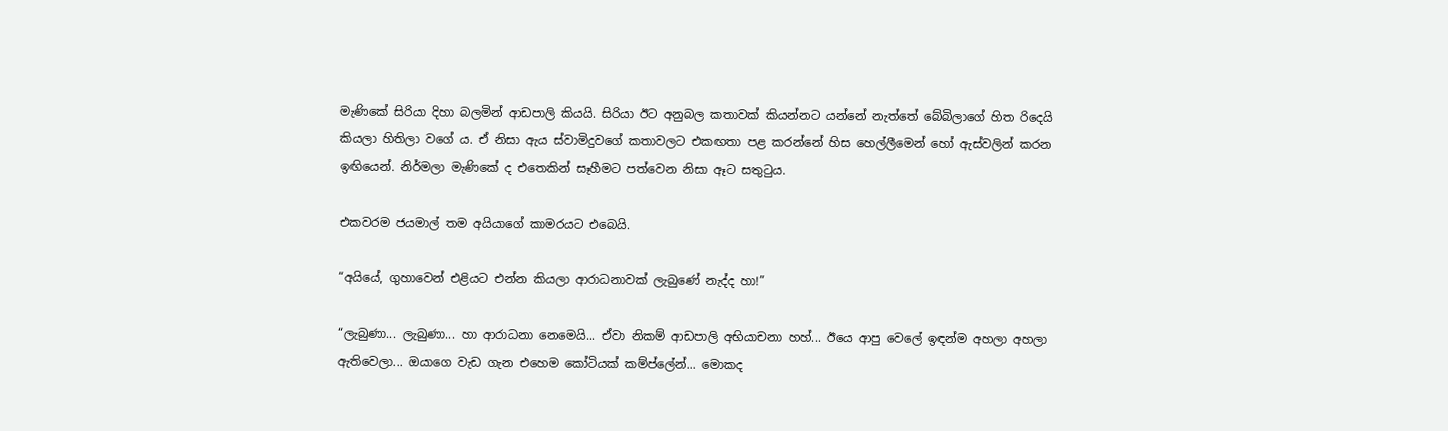මැණිකේ සිරියා දිහා බලමින් ආඩපාලි කියයි. සිරියා ඊට අනුබල කතාවක් කියන්නට යන්නේ නැත්තේ බේබිලාගේ හිත රිදෙයි කියලා හිතිලා වගේ ය. ඒ නිසා ඇය ස්වාමිදුවගේ කතාවලට එකඟතා පළ කරන්නේ හිස හෙල්ලීමෙන් හෝ ඇස්වලින් කරන ඉඟියෙන්. නිර්මලා මැණිකේ ද එතෙකින් සෑහීමට පත්වෙන නිසා ඈට සතුටුය.

එකවරම ජයමාල් තම අයියාගේ කාමරයට එබෙයි.

“අයියේ, ගුහාවෙන් එළියට එන්න කියලා ආරාධනාවක් ලැබුණේ නැද්ද හා!”

“ලැබුණා... ලැබුණා... හා ආරාධනා නෙමෙයි... ඒවා නිකම් ආඩපාලි අභියාචනා හහ්... ඊයෙ ආපු වෙලේ ඉඳන්ම අහලා අහලා ඇතිවෙලා... ඔයාගෙ වැඩ ගැන එහෙම කෝටියක් කම්ප්ලේන්... මොකද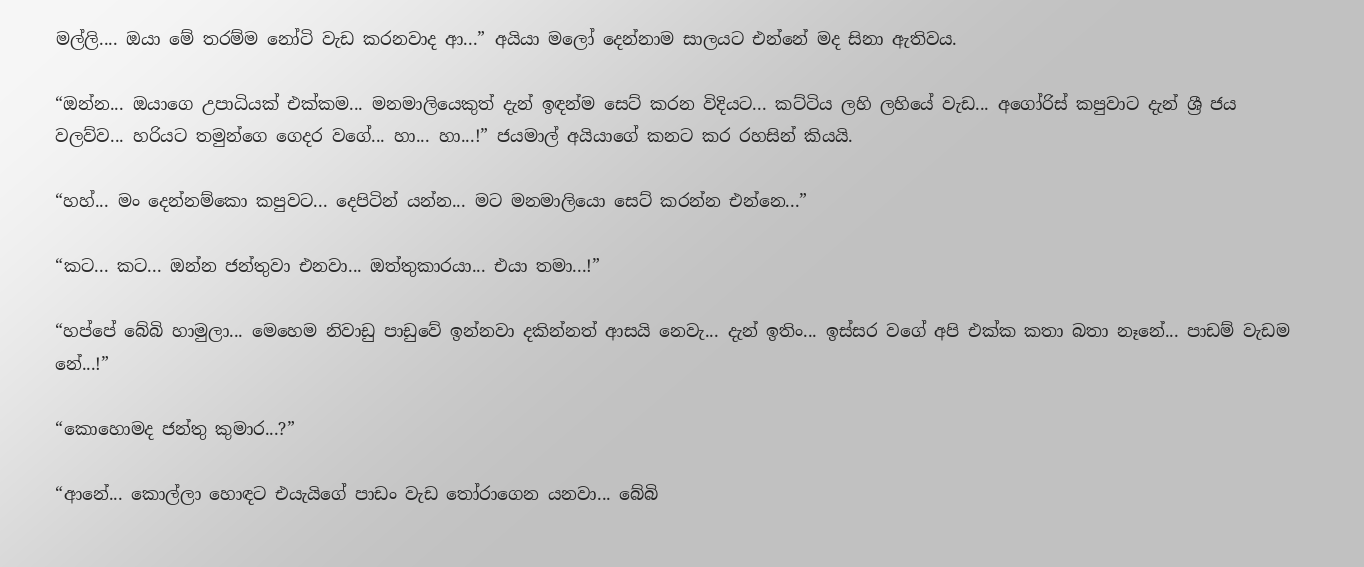මල්ලි.... ඔයා මේ තරම්ම නෝටි වැඩ කරනවාද ආ...” අයියා මලෝ දෙන්නාම සාලයට එන්නේ මද සිනා ඇතිවය.

“ඔන්න... ඔයාගෙ උපාධියක් එක්කම... මනමාලියෙකුත් දැන් ඉඳන්ම සෙට් කරන විදියට... කට්ටිය ලහි ලහියේ වැඩ... අගෝරිස් කපුවාට දැන් ශ්‍රී ජය වලව්ව... හරියට තමුන්ගෙ ගෙදර වගේ... හා... හා...!” ජයමාල් අයියාගේ කනට කර රහසින් කියයි.

“හහ්... මං දෙන්නම්කො කපුවට... දෙපිටින් යන්න... මට මනමාලියො සෙට් කරන්න එන්නෙ...”

“කට... කට... ඔන්න ජන්තුවා එනවා... ඔත්තුකාරයා... එයා තමා...!”

“හප්පේ බේබි හාමුලා... මෙහෙම නිවාඩු පාඩුවේ ඉන්නවා දකින්නත් ආසයි නෙවැ... දැන් ඉතිං... ඉස්සර වගේ අපි එක්ක කතා බතා නෑනේ... පාඩම් වැඩම නේ...!”

“කොහොමද ජන්තු කුමාර...?”

“ආනේ... කොල්ලා හොඳට එයැයිගේ පාඩං වැඩ තෝරාගෙන යනවා... බේබි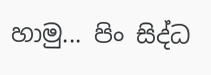හාමු... පිං සිද්ධ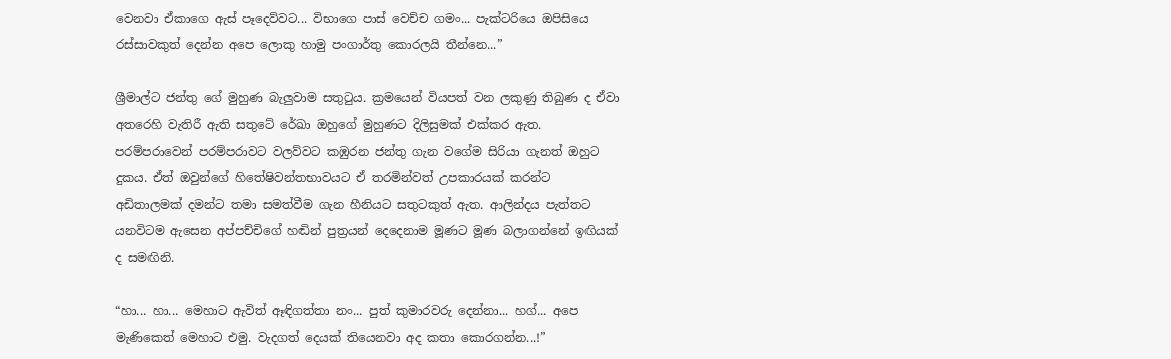වෙනවා ඒකාගෙ ඇස් පෑදෙව්වට... විභාගෙ පාස් වෙච්ච ගමං... පැක්ටරියෙ ඔපිසියෙ රස්සාවකුත් දෙන්න අපෙ ලොකු හාමු පංගාර්තු කොරලයි තීන්නෙ...”

ශ්‍රීමාල්ට ජන්තු ගේ මුහුණ බැලුවාම සතුටුය. ක්‍රමයෙන් වියපත් වන ලකුණු තිබුණ ද ඒවා අතරෙහි වැතිරී ඇති සතුටේ රේඛා ඔහුගේ මුහුණට දිලිසුමක් එක්කර ඇත. පරම්පරාවෙන් පරම්පරාවට වලව්වට කඹුරන ජන්තු ගැන වගේම සිරියා ගැනත් ඔහුට දුකය. ඒත් ඔවුන්ගේ හිතේෂිවන්තභාවයට ඒ තරමින්වත් උපකාරයක් කරන්ට අඩිතාලමක් දමන්ට තමා සමත්වීම ගැන හීනියට සතුටකුත් ඇත. ආලින්දය පැත්තට යනවිටම ඇසෙන අප්පච්චිගේ හඬින් පුත්‍රයන් දෙදෙනාම මූණට මූණ බලාගන්නේ ඉඟියක් ද සමඟිනි.

“හා... හා... මෙහාට ඇවිත් ඈඳිගත්තා නං... පුත් කුමාරවරු දෙන්නා... හග්... අපෙ මැණිකෙත් මෙහාට එමු. වැදගත් දෙයක් තියෙනවා අද කතා කොරගන්න...!”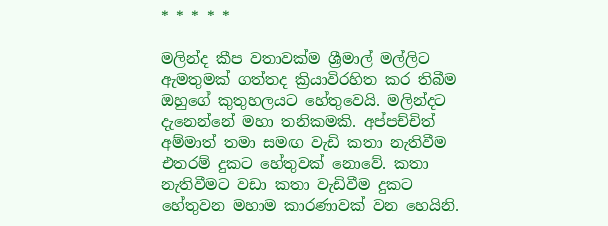* * * * *

මලින්ද කීප වතාවක්ම ශ්‍රීමාල් මල්ලිට ඇමතුමක් ගත්තද ක්‍රියාවිරහිත කර තිබීම ඔහු‍ගේ කුතුහලයට හේතුවෙයි. මලින්දට දැනෙන්නේ මහා තනිකමකි. අප්පච්චිත් අම්මාත් තමා සමඟ වැඩි කතා නැතිවීම එතරම් දුකට හේතුවක් නොවේ. කතා නැතිවීමට වඩා කතා වැඩිවීම දුකට හේතුවන මහාම කාරණාවක් වන හෙයිනි.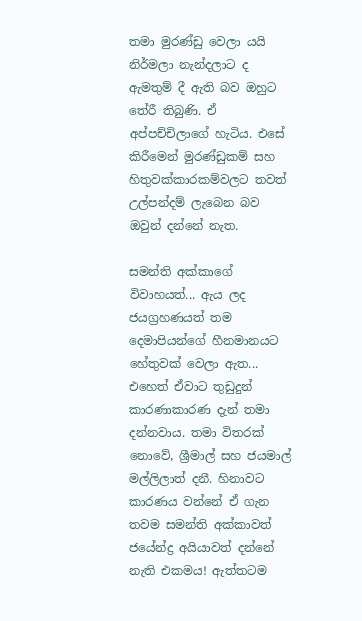තමා මුරණ්ඩු වෙලා යයි නිර්මලා නැන්දලාට ද ඇමතුම් දී ඇති බව ඔහුට තේරී තිබුණි. ඒ අප්පච්චිලාගේ හැටිය. එසේ කිරීමෙන් මුරණ්ඩුකම් සහ හිතුවක්කාරකම්වලට තවත් උල්පන්දම් ලැබෙන බව ඔවුන් දන්නේ නැත.

සමන්ති අක්කාගේ විවාහයත්... ඇය ලද ජයග්‍රහණයත් තම දෙමාපියන්ගේ හීනමානයට හේතුවක් වෙලා ඇත... එහෙත් ඒවාට තුඩුදුන් කාරණාකාරණ දැන් තමා දන්නවාය. තමා විතරක් නොවේ, ශ්‍රීමාල් සහ ජයමාල් මල්ලිලාත් දනී. හිනාවට කාරණය වන්නේ ඒ ගැන තවම සමන්ති අක්කාවත් ජයේන්ද්‍ර අයියාවත් දන්නේ නැති එකමය! ඇත්තටම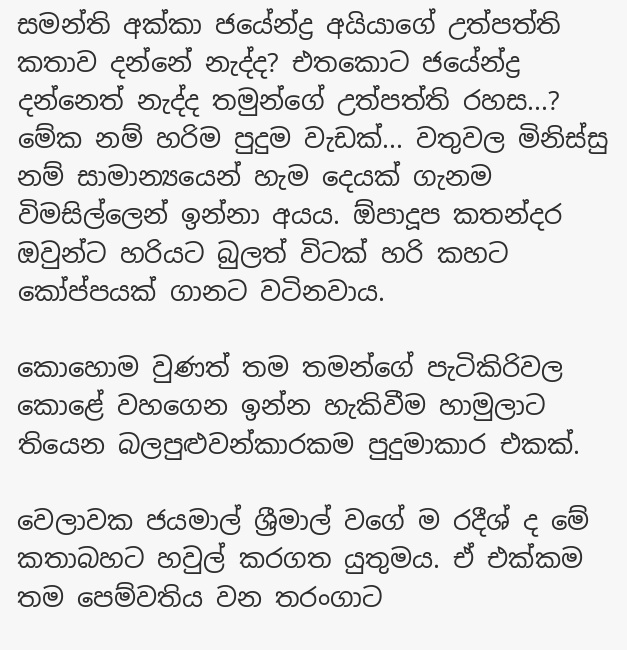සමන්ති අක්කා ජයේන්ද්‍ර අයියාගේ උත්පත්ති කතාව දන්නේ නැද්ද? එතකොට ජයේන්ද්‍ර දන්නෙත් නැද්ද තමුන්ගේ උත්පත්ති රහස...? මේක නම් හරිම පුදුම වැඩක්... වතුවල මිනිස්සු නම් සාමාන්‍යයෙන් හැම දෙයක් ගැනම විමසිල්ලෙන් ඉන්නා අයය. ඕපාදූප කතන්දර ඔවුන්ට හරියට බුලත් විටක් හරි කහට කෝප්පයක් ගානට වටිනවාය.

කොහොම වුණත් තම තමන්ගේ පැටිකිරිවල කොළේ වහගෙන ඉන්න හැකිවීම හාමුලාට තියෙන බලපුළුවන්කාරකම පුදුමාකාර එකක්.

වෙලාවක ජයමාල් ශ්‍රීමාල් වගේ ම රදීශ් ද මේ කතාබහට හවුල් කර‍ගත යුතුමය. ඒ එක්කම තම පෙම්වතිය වන ‍තරංගාට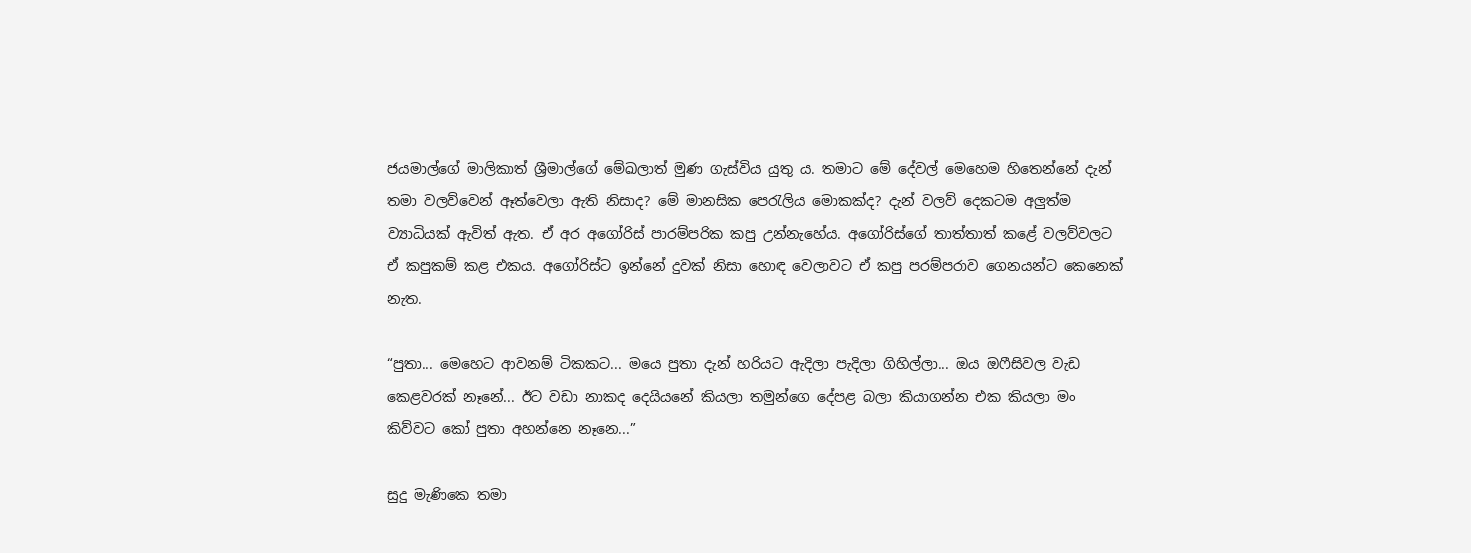ජයමාල්ගේ මාලිකාත් ශ්‍රීමාල්ගේ මේඛලාත් මුණ ගැස්විය යුතු ය. තමාට මේ දේවල් මෙහෙම හිතෙන්නේ දැන් තමා වලව්වෙන් ඈත්වෙලා ඇති නිසාද? මේ මානසික පෙරැලිය මොකක්ද? දැන් වලව් දෙකටම අලුත්ම ව්‍යාධියක් ඇවිත් ඇත. ඒ අර අගෝරිස් පාරම්පරික කපු උන්නැහේය. අගෝරිස්ගේ තාත්තාත් කළේ වලව්වලට ඒ කපුකම් කළ එකය. අගෝරිස්ට ඉන්නේ දුවක් නිසා හොඳ වෙලාවට ඒ කපු පරම්පරාව ගෙනයන්ට කෙනෙක් නැත.

“පුතා... මෙහෙට ආවනම් ටිකකට... මයෙ පුතා දැන් හරියට ඇදිලා පැදිලා ගිහිල්ලා... ඔය ඔෆීසිවල වැඩ කෙළවරක් නෑනේ... ඊට වඩා නාකද දෙයියනේ කියලා තමුන්ගෙ දේපළ බලා කියාගන්න එක කියලා මං කිව්වට කෝ පුතා අහන්නෙ නෑනෙ...”

සුදු මැණිකෙ තමා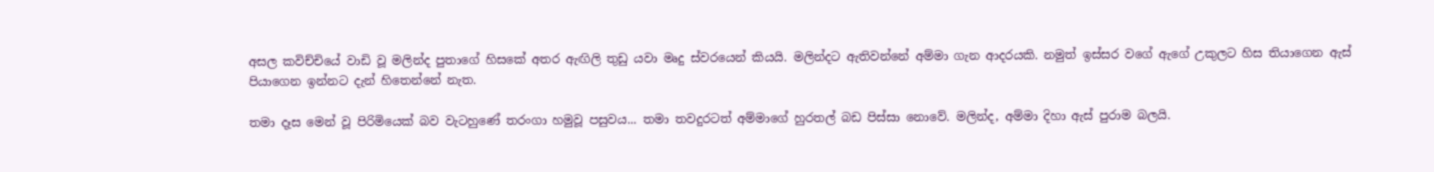අසල කවිච්චියේ වාඩි වූ මලින්ද පුතාගේ හිසකේ අතර ඇඟිලි තුඩු යවා මෘදු ස්වරයෙන් කියයි. මලින්දට ඇතිවන්නේ අම්මා ගැන ආදරයකි. නමුත් ඉස්සර වගේ ඇගේ උකුලට හිස තියාගෙන ඇස් පියාගෙන ඉන්නට දැන් හිතෙන්නේ නැත.

තමා දෑස මෙන් වූ පිරිමියෙක් බව වැටහුණේ තරංගා හමුවූ පසුවය... තමා තවදුරටත් අම්මාගේ හුරතල් බඩ පිස්සා නොවේ. මලින්ද, අම්මා දිහා ඇස් පුරාම බලයි.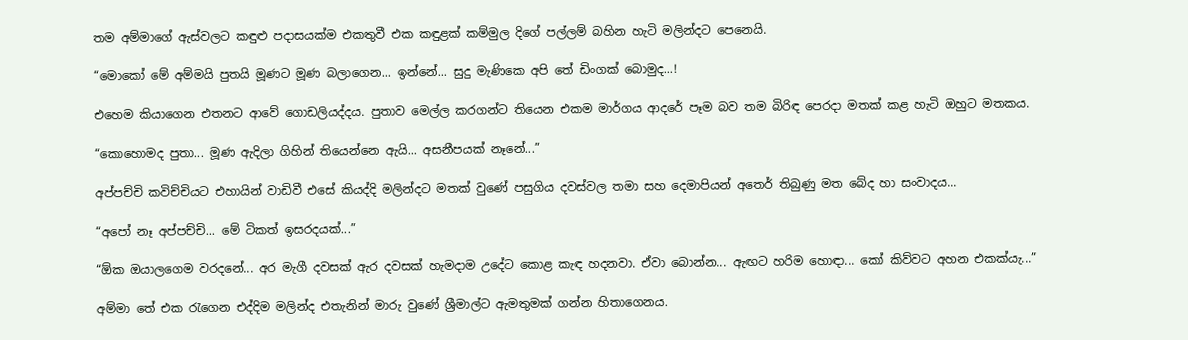තම අම්මාගේ ඇස්වලට කඳුළු පදාසයක්ම එකතුවී එක කඳුළක් කම්මුල දිගේ පල්ලම් බහින හැටි මලින්දට පෙනෙයි.

“මොකෝ මේ අම්මයි පුතයි මූණට මූණ බලාගෙන... ඉන්නේ... සුදු මැණිකෙ අපි තේ ඩිංගක් බොමුද...!

එහෙම කියාගෙන එතනට ආවේ ගොඩලියද්දය. පුතාව මෙල්ල කරගන්ට තියෙන එකම මාර්ගය ආදරේ පෑම බව තම බිරිඳ පෙරදා මතක් කළ හැටි ඔහුට මතකය.

“කොහොමද පුතා... මූණ ඇදිලා ගිහින් තියෙන්නෙ ඇයි... අසනීපයක් නෑනේ...”

අප්පච්චි කවිච්චියට එහායින් වාඩිවී එසේ කියද්දි මලින්දට මතක් වුණේ පසුගිය දවස්වල තමා සහ දෙමාපියන් අත‍ෙර් තිබුණු මත බේද හා සංවාදය...

“අපෝ නෑ අප්පච්චි... මේ ටිකත් ඉසරදයක්...”

“ඕක ඔයාලගෙම වරදනේ... අර මැගී දවසක් ඇර දවසක් හැමදාම උදේට කොළ කැඳ හදනවා. ඒවා බොන්න... ඇඟට හරිම හොඳා... කෝ කිව්වට අහන එකක්යැ...”

අම්මා තේ එක රැගෙන එද්දිම මලින්ද එතැනින් මාරු වුණේ ශ්‍රීමාල්ට ඇමතුමක් ගන්න හිතාගෙනය.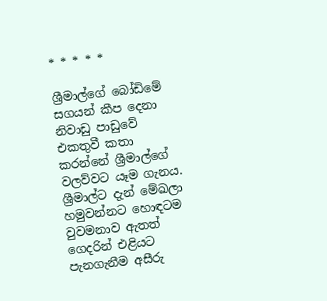* * * * *

ශ්‍රීමාල්ගේ බෝඩිමේ සගයන් කීප දෙනා නිවාඩු පාඩුවේ එකතුවී කතා කරන්නේ ශ්‍රීමාල්ගේ වලව්වට යෑම ගැනය. ශ්‍රීමාල්ට දැන් මේඛලා හමුවන්නට හොඳටම වුවමනාව ඇතත් ගෙදරින් එළියට පැනගැනීම අසීරු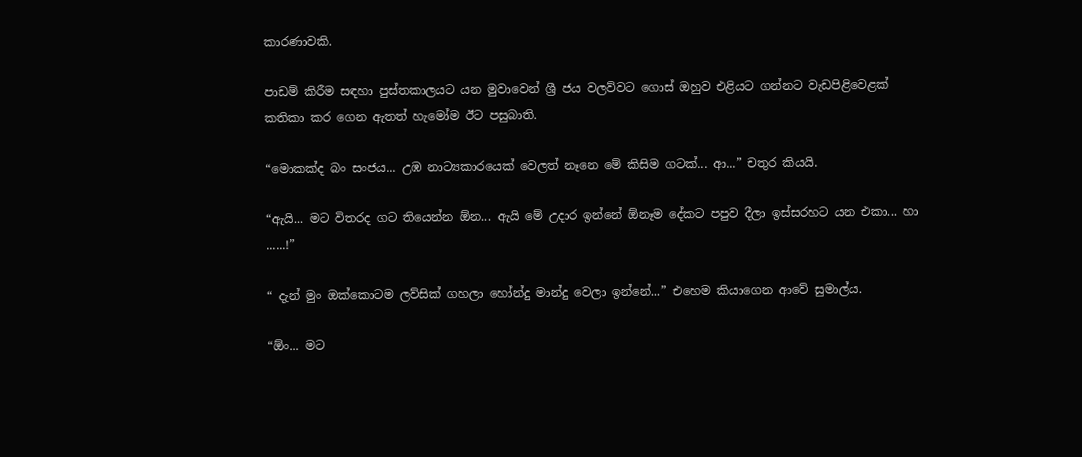කාරණාවකි.

පාඩම් කිරීම සඳහා පුස්තකාලයට යන මුවාවෙන් ශ්‍රී ජය වලව්වට ගොස් ඔහුව එළියට ගන්නට වැඩපිළිවෙළක් කතිකා කර ගෙන ඇතත් හැමෝම ඊට පසුබාති.

“මොකක්ද බං සංජය... උඹ නාට්‍යකාරයෙක් වෙලත් නෑනෙ මේ කිසිම ගටක්... ආ...” චතුර කියයි.

“ඇයි... මට විතරද ගට තියෙන්න ඕන... ඇයි මේ උදාර ඉන්නේ ඕනෑම දේකට පපුව දීලා ඉස්සරහට යන එකා... හා ......!”

“ දැන් මුං ඔක්කොටම ලව්සික් ගහලා හෝන්දු මාන්දු වෙලා ඉන්නේ...” එහෙම කියාගෙන ආවේ සුමාල්ය.

“ඕං... මට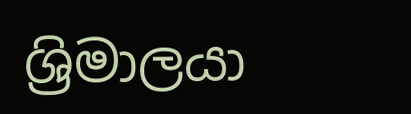ශ්‍රිමාලයා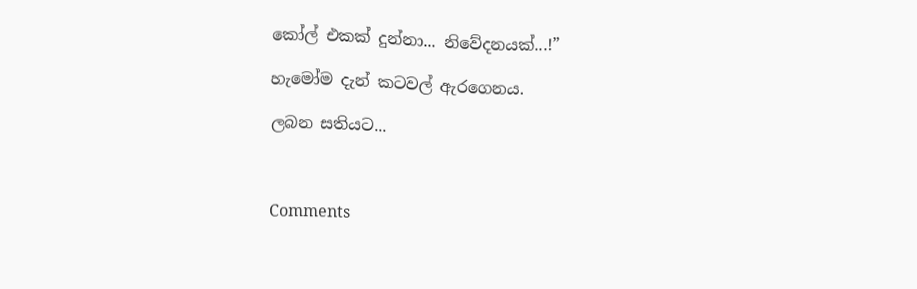කෝල් එකක් දුන්නා... නිවේදනයක්...!”

හැමෝම දැන් කටවල් ඇරගෙනය.

ලබන සතියට‍...



Comments